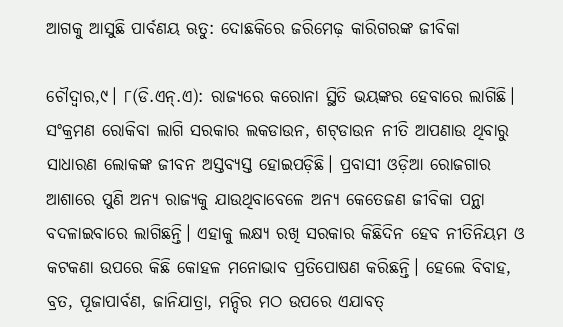ଆଗକୁ ଆସୁଛି ପାର୍ବଣୟ ଋତୁ: ଦୋଛକିରେ ଜରିମେଢ଼ କାରିଗରଙ୍କ ଜୀବିକା

ଚୌଦ୍ୱାର,୯। ୮(ଡି.ଏନ୍‌.ଏ): ରାଜ୍ୟରେ କରୋନା ସ୍ଥିତି ଭୟଙ୍କର ହେବାରେ ଲାଗିଛି। ସଂକ୍ରମଣ ରୋକିବା ଲାଗି ସରକାର ଲକଡାଉନ, ଶଟ୍‌ଡାଉନ ନୀତି ଆପଣାଉ ଥିବାରୁ ସାଧାରଣ ଲୋକଙ୍କ ଜୀବନ ଅସ୍ତବ୍ୟସ୍ତ ହୋଇପଡ଼ିଛି। ପ୍ରବାସୀ ଓଡ଼ିଆ ରୋଜଗାର ଆଶାରେ ପୁଣି ଅନ୍ୟ ରାଜ୍ୟକୁ ଯାଉଥିବାବେଳେ ଅନ୍ୟ କେତେଜଣ ଜୀବିକା ପନ୍ଥା ବଦଳାଇବାରେ ଲାଗିଛନ୍ତି। ଏହାକୁ ଲକ୍ଷ୍ୟ ରଖି ସରକାର କିଛିଦିନ ହେବ ନୀତିନିୟମ ଓ କଟକଣା ଉପରେ କିଛି କୋହଳ ମନୋଭାବ ପ୍ରତିପୋଷଣ କରିଛନ୍ତି। ହେଲେ ବିବାହ, ବ୍ରତ, ପୂଜାପାର୍ବଣ, ଜାନିଯାତ୍ରା, ମନ୍ଦିର ମଠ ଉପରେ ଏଯାବତ୍‌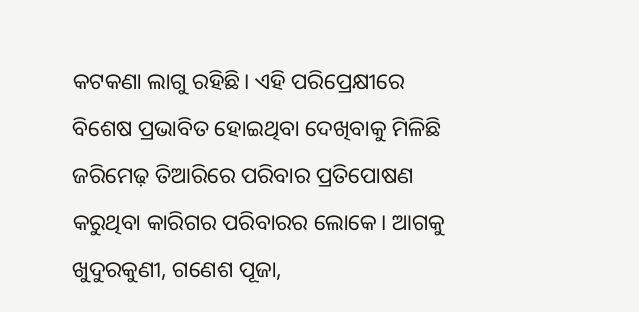କଟକଣା ଲାଗୁ ରହିଛି। ଏହି ପରିପ୍ରେକ୍ଷୀରେ ବିଶେଷ ପ୍ରଭାବିତ ହୋଇଥିବା ଦେଖିବାକୁ ମିଳିଛି ଜରିମେଢ଼ ତିଆରିରେ ପରିବାର ପ୍ରତିପୋଷଣ କରୁଥିବା କାରିଗର ପରିବାରର ଲୋକେ। ଆଗକୁ ଖୁଦୁରକୁଣୀ, ଗଣେଶ ପୂଜା,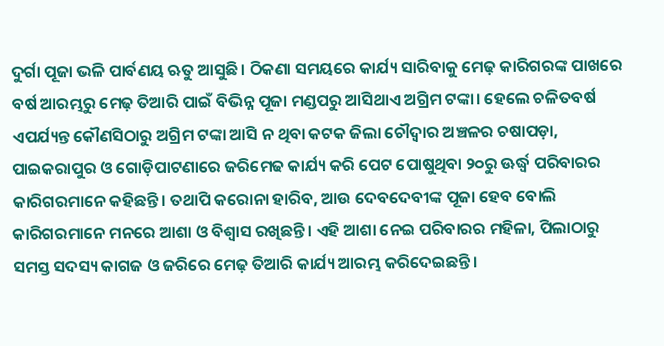ଦୁର୍ଗା ପୂଜା ଭଳି ପାର୍ବଣୟ ଋତୁ ଆସୁଛି। ଠିକଣା ସମୟରେ କାର୍ଯ୍ୟ ସାରିବାକୁ ମେଢ଼ କାରିଗରଙ୍କ ପାଖରେ ବର୍ଷ ଆରମ୍ଭରୁ ମେଢ଼ ତିଆରି ପାଇଁ ବିଭିନ୍ନ ପୂଜା ମଣ୍ଡପରୁ ଆସିଥାଏ ଅଗ୍ରିମ ଟଙ୍କା। ହେଲେ ଚଳିତବର୍ଷ ଏପର୍ଯ୍ୟନ୍ତ କୌଣସିଠାରୁ ଅଗ୍ରିମ ଟଙ୍କା ଆସି ନ ଥିବା କଟକ ଜିଲା ଚୌଦ୍ୱାର ଅଞ୍ଚଳର ଚଷାପଡ଼ା, ପାଇକରାପୁର ଓ ଗୋଡ଼ିପାଟଣାରେ ଜରିମେଢ କାର୍ଯ୍ୟ କରି ପେଟ ପୋଷୁଥିବା ୨୦ରୁ ଊର୍ଦ୍ଧ୍ୱ ପରିବାରର କାରିଗରମାନେ କହିଛନ୍ତି। ତଥାପି କରୋନା ହାରିବ, ଆଉ ଦେବଦେବୀଙ୍କ ପୂଜା ହେବ ବୋଲି କାରିଗରମାନେ ମନରେ ଆଶା ଓ ବିଶ୍ୱାସ ରଖିଛନ୍ତି। ଏହି ଆଶା ନେଇ ପରିବାରର ମହିଳା, ପିଲାଠାରୁ ସମସ୍ତ ସଦସ୍ୟ କାଗଜ ଓ ଜରିରେ ମେଢ଼ ତିଆରି କାର୍ଯ୍ୟ ଆରମ୍ଭ କରିଦେଇଛନ୍ତି।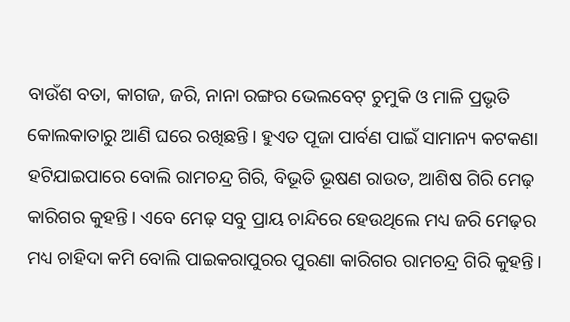ବାଉଁଶ ବତା, କାଗଜ, ଜରି, ନାନା ରଙ୍ଗର ଭେଲବେଟ୍‌ ଚୁମୁକି ଓ ମାଳି ପ୍ରଭୃତି କୋଲକାତାରୁ ଆଣି ଘରେ ରଖିଛନ୍ତି। ହୁଏତ ପୂଜା ପାର୍ବଣ ପାଇଁ ସାମାନ୍ୟ କଟକଣା ହଟିଯାଇପାରେ ବୋଲି ରାମଚନ୍ଦ୍ର ଗିରି, ବିଭୂତି ଭୂଷଣ ରାଉତ, ଆଶିଷ ଗିରି ମେଢ଼ କାରିଗର କୁହନ୍ତି। ଏବେ ମେଢ଼ ସବୁ ପ୍ରାୟ ଚାନ୍ଦିରେ ହେଉଥିଲେ ମଧ୍ୟ ଜରି ମେଢ଼ର ମଧ୍ୟ ଚାହିଦା କମି ବୋଲି ପାଇକରାପୁରର ପୁରଣା କାରିଗର ରାମଚନ୍ଦ୍ର ଗିରି କୁହନ୍ତି।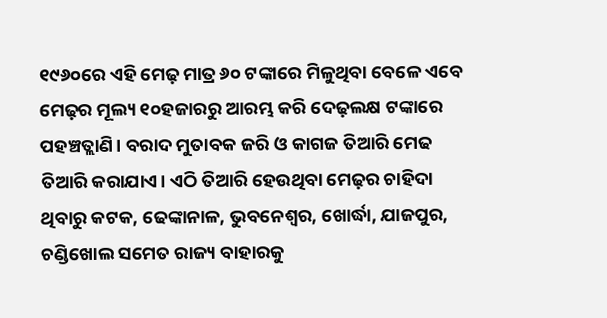୧୯୬୦ରେ ଏହି ମେଢ଼ ମାତ୍ର ୬୦ ଟଙ୍କାରେ ମିଳୁଥିବା ବେଳେ ଏବେ ମେଢ଼ର ମୂଲ୍ୟ ୧୦ହଜାରରୁ ଆରମ୍ଭ କରି ଦେଢ଼ଲକ୍ଷ ଟଙ୍କାରେ ପହଞ୍ଚତ୍ଲାଣି। ବରାଦ ମୁତାବକ ଜରି ଓ କାଗଜ ତିଆରି ମେଢ ତିଆରି କରାଯାଏ। ଏଠି ତିଆରି ହେଉଥିବା ମେଢ଼ର ଚାହିଦା ଥିବାରୁ କଟକ, ଢେଙ୍କାନାଳ, ଭୁବନେଶ୍ୱର, ଖୋର୍ଦ୍ଧା, ଯାଜପୁର, ଚଣ୍ଡିଖୋଲ ସମେତ ରାଜ୍ୟ ବାହାରକୁ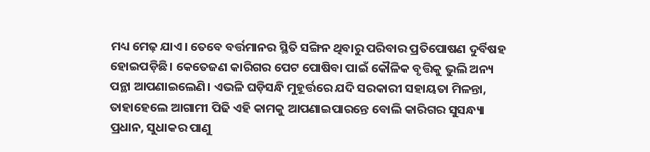ମଧ୍ୟ ମେଢ଼ ଯାଏ। ତେବେ ବର୍ତ୍ତମାନର ସ୍ଥିତି ସଙ୍ଗିନ ଥିବାରୁ ପରିବାର ପ୍ରତିପୋଷଣ ଦୁର୍ବିଷହ ହୋଇପଡ଼ିଛି। କେତେଜଣ କାରିଗର ପେଟ ପୋଷିବା ପାଇଁ କୌଳିକ ବୃତ୍ତିକୁ ଭୁଲି ଅନ୍ୟ ପନ୍ଥା ଆପଣାଇଲେଣି। ଏଭଳି ଘଡ଼ିସନ୍ଧି ମୁହୂର୍ତ୍ତରେ ଯଦି ସରକାରୀ ସହାୟତା ମିଳନ୍ତା, ତାହାହେଲେ ଆଗାମୀ ପିଢି ଏହି କାମକୁ ଆପଣାଇପାରନ୍ତେ ବୋଲି କାରିଗର ସୁସନ୍ଧ୍ୟା ପ୍ରଧାନ, ସୁଧାକର ପାଣୁ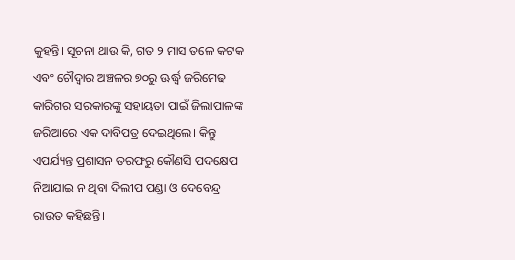କୁହନ୍ତି। ସୂଚନା ଥାଉ କି, ଗତ ୨ ମାସ ତଳେ କଟକ ଏବଂ ଚୌଦ୍ୱାର ଅଞ୍ଚଳର ୭୦ରୁ ଊର୍ଦ୍ଧ୍ୱ ଜରିମେଢ କାରିଗର ସରକାରଙ୍କୁ ସହାୟତା ପାଇଁ ଜିଲାପାଳଙ୍କ ଜରିଆରେ ଏକ ଦାବିପତ୍ର ଦେଇଥିଲେ। କିନ୍ତୁ ଏପର୍ଯ୍ୟନ୍ତ ପ୍ରଶାସନ ତରଫରୁ କୌଣସି ପଦକ୍ଷେପ ନିଆଯାଇ ନ ଥିବା ଦିଲୀପ ପଣ୍ଡା ଓ ଦେବେନ୍ଦ୍ର ରାଉତ କହିଛନ୍ତି।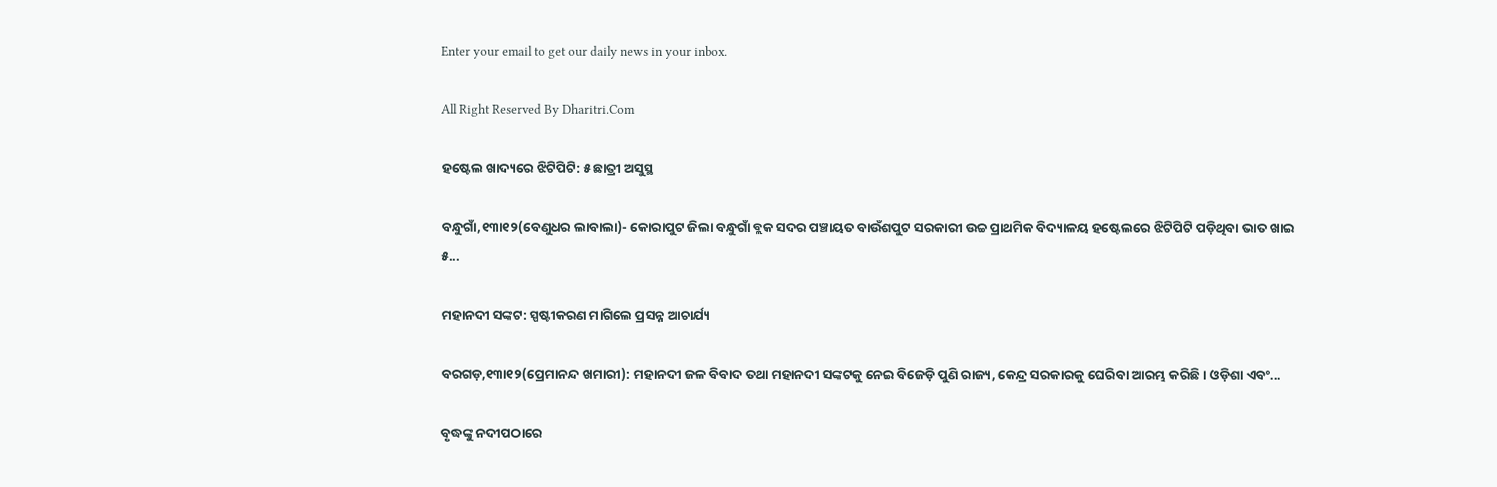Enter your email to get our daily news in your inbox.

All Right Reserved By Dharitri.Com

ହଷ୍ଟେଲ ଖାଦ୍ୟରେ ଝିଟିପିଟି: ୫ ଛାତ୍ରୀ ଅସୁସ୍ଥ

ବନ୍ଧୁଗାଁ,୧୩ା୧୨(ବେଣୁଧର ଲାବାଲା)- କୋରାପୁଟ ଜିଲା ବନ୍ଧୁଗାଁ ବ୍ଲକ ସଦର ପଞ୍ଚାୟତ ବାଉଁଶପୁଟ ସରକାରୀ ଉଚ୍ଚ ପ୍ରାଥମିକ ବିଦ୍ୟାଳୟ ହଷ୍ଟେଲରେ ଝିଟିପିଟି ପଡ଼ିଥିବା ଭାତ ଖାଇ ୫...

ମହାନଦୀ ସଙ୍କଟ: ସ୍ପଷ୍ଟୀକରଣ ମାଗିଲେ ପ୍ରସନ୍ନ ଆଚାର୍ଯ୍ୟ

ବରଗଡ଼,୧୩ା୧୨(ପ୍ରେମାନନ୍ଦ ଖମାରୀ): ମହାନଦୀ ଜଳ ବିବାଦ ତଥା ମହାନଦୀ ସଙ୍କଟକୁ ନେଇ ବିଜେଡ଼ି ପୁଣି ରାଜ୍ୟ, କେନ୍ଦ୍ର ସରକାରକୁ ଘେରିବା ଆରମ୍ଭ କରିଛି। ଓଡ଼ିଶା ଏବଂ...

ବୃଦ୍ଧଙ୍କୁ ନଦୀପଠାରେ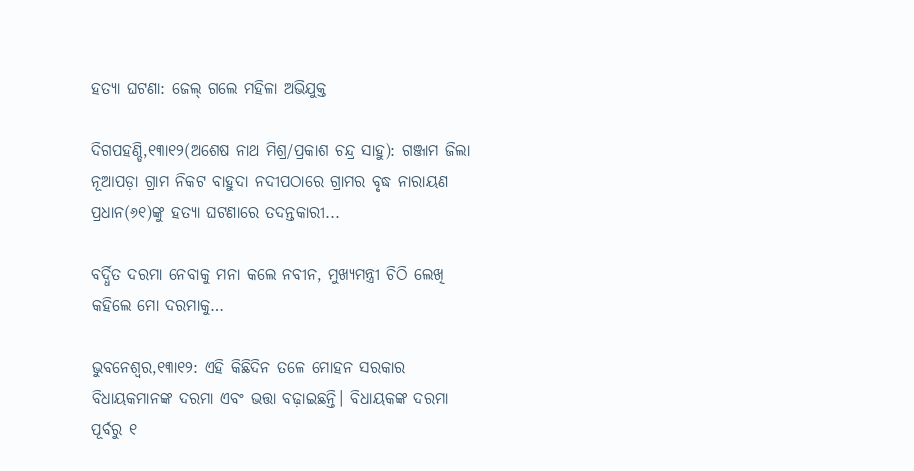ହତ୍ୟା ଘଟଣା: ଜେଲ୍‌ ଗଲେ ମହିଳା ଅଭିଯୁକ୍ତ

ଦିଗପହଣ୍ଡି,୧୩ା୧୨(ଅଶେଷ ନାଥ ମିଶ୍ର/ପ୍ରକାଶ ଚନ୍ଦ୍ର ସାହୁ): ଗଞ୍ଜାମ ଜିଲା ନୂଆପଡ଼ା ଗ୍ରାମ ନିକଟ ବାହୁଦା ନଦୀପଠାରେ ଗ୍ରାମର ବୃଦ୍ଧ ନାରାୟଣ ପ୍ରଧାନ(୬୧)ଙ୍କୁ ହତ୍ୟା ଘଟଣାରେ ତଦନ୍ତକାରୀ...

ବର୍ଦ୍ଧିତ ଦରମା ନେବାକୁ ମନା କଲେ ନବୀନ, ମୁଖ୍ୟମନ୍ତ୍ରୀ ଚିଠି ଲେଖି କହିଲେ ମୋ ଦରମାକୁ…

ଭୁବନେଶ୍ୱର,୧୩ା୧୨: ଏହି କିଛିଦିନ ତଳେ ମୋହନ ସରକାର ବିଧାୟକମାନଙ୍କ ଦରମା ଏବଂ ଭତ୍ତା ବଢ଼ାଇଛନ୍ତି। ବିଧାୟକଙ୍କ ଦରମା ପୂର୍ବରୁ ୧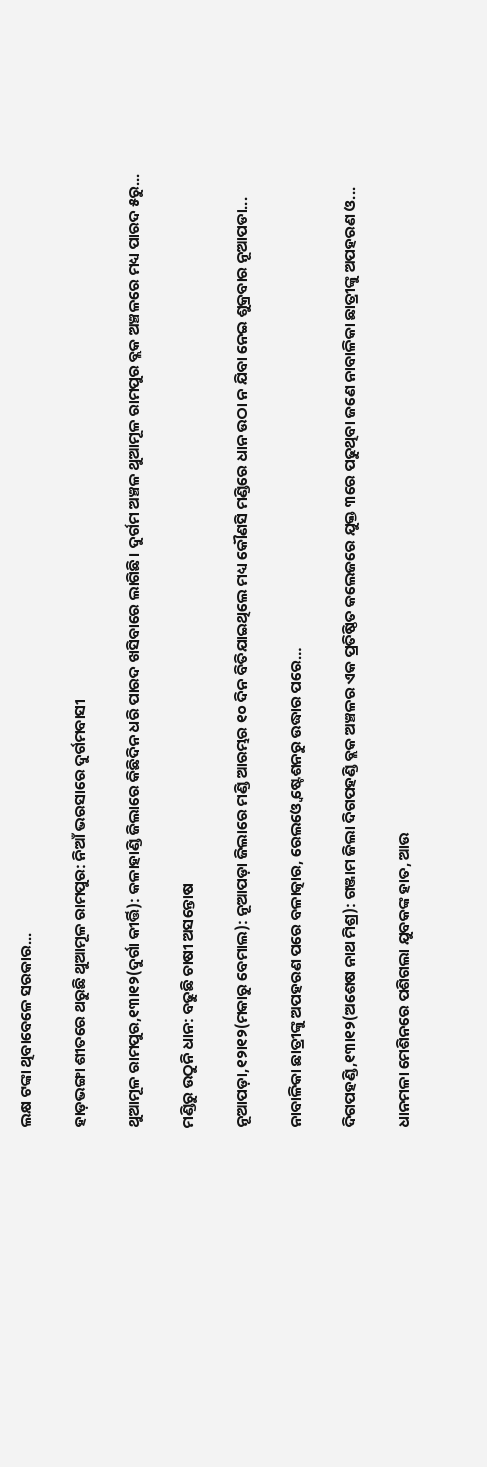ଲକ୍ଷ ଟଙ୍କା ଥିବାବେଳେ ସରକାର...

ହାଡ଼ଭଙ୍ଗା ଶୀତରେ ଥରୁଛି ଥୁଆମୂଳ ରାମପୁର: ନିଆଁ ଭରସାରେ ଦୁର୍ଗମବାସୀ

ଥୁଆମୂଳ ରାମପୁର,୧୩ା୧୨(ଦୁର୍ଗା କୀର୍ତ୍ତି): କଳାହାଣ୍ଡି ଜିଲାରେ କିଛିଦିନ ଧରି ପାରଦ ଖସିବାରେ ଲାଗିଛି। ଦୁର୍ଗମ ଅଞ୍ଚଳ ଥୁଆମୂଳ ରାମପୁର ବ୍ଲକ ଅଞ୍ଚଳରେ ମଧ୍ୟ ପାରଦ ୫ରୁ...

ମଣ୍ଡିରୁ ଉଠୁନି ଧାନ: ବଢୁଛି ଚାଷୀ ଅସନ୍ତୋଷ

ନୂଆପଡ଼ା,୧୨ା୧୨(ମକାରୁ ବେମାଲ): ନୂଆପଡ଼ା ଜିଲାରେ ମଣ୍ଡି ଆରମ୍ଭର ୧୦ ଦିନ ବିତିଯାଇଥିଲେ ମଧ୍ୟ କୌଣସି ମଣ୍ଡିରେ ଧାନ ଉଠା ନ ଯିବା ନେଇ ଶୁକ୍ରବାର ନୂଆପଡା...

ନାବାଳିକା ଛାତ୍ରୀଙ୍କୁ ଅପହରଣ ପରେ ବଳାତ୍କାର, ରେଲଓ୍ବେ ଷ୍ଟେଶନରୁ ଉଦ୍ଧାର ପରେ…

ଦିଗପହଣ୍ଡି,୧୩ା୧୨(ଅଶେଷ ନାଥ ମିଶ୍ର): ଗଞ୍ଜାମ ଜିଲା ଦିଗପହଣ୍ଡି ବ୍ଲକ ଅଞ୍ଚଳର ଏକ ପ୍ରତିଷ୍ଠିତ କଲେଜରେ ଯୁକ୍ତ ୩ରେ ପଢୁଥିବା ଜଣେ ନାବାଳିକା ଛାତ୍ରୀଙ୍କୁ ଅପହରଣ ଓ...

ଧାନମଳା ମେଶିନରେ ପଶିଗଲା ଯୁବକଙ୍କ ହାତ, ଆଉ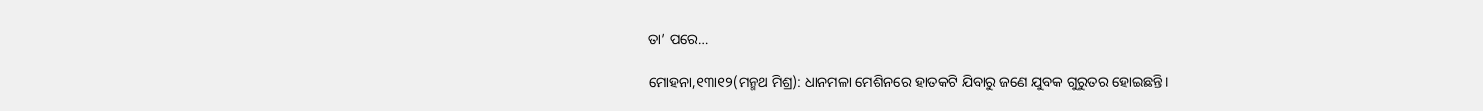ତା’ ପରେ…

ମୋହନା,୧୩ା୧୨(ମନ୍ମଥ ମିଶ୍ର): ଧାନମଳା ମେଶିନରେ ହାତକଟି ଯିବାରୁ ଜଣେ ଯୁବକ ଗୁରୁତର ହୋଇଛନ୍ତି।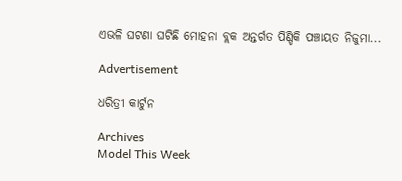ଏଭଳି ଘଟଣା ଘଟିଛି ମୋହନା ବ୍ଲକ ଅନ୍ତର୍ଗତ ପିଣ୍ଡିକି ପଞ୍ଚାୟତ ନିଜୁମା...

Advertisement

ଧରିତ୍ରୀ କାର୍ଟୁନ

Archives
Model This Week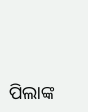ପିଲାଙ୍କ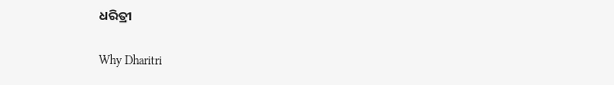ଧରିତ୍ରୀ

Why Dharitri